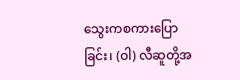သွေးကစကားပြောခြင်း၊ (ဝါ) လီဆူတို့အ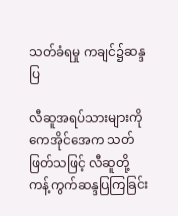သတ်ခံရမှု ကချင်၌ဆန္ဒပြ

လီဆူအရပ်သားများကို ကေအိုင်အေက သတ်ဖြတ်သဖြင့် လီဆူတို့ ကန့်ကွက်ဆန္ဒပြကြခြင်း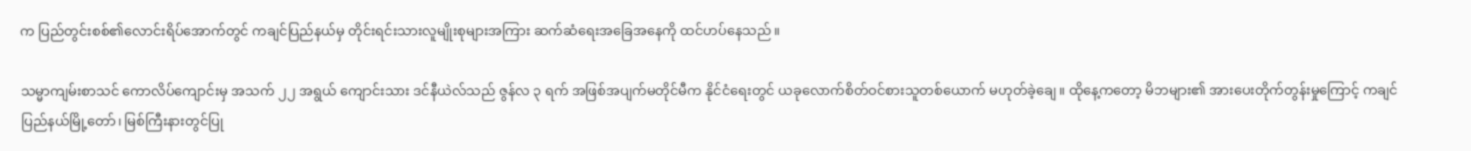က ပြည်တွင်းစစ်၏လောင်းရိပ်အောက်တွင် ကချင်ပြည်နယ်မှ တိုင်းရင်းသားလူမျိုးစုများအကြား ဆက်ဆံရေးအခြေအနေကို ထင်ဟပ်နေသည်။

သမ္မာကျမ်းစာသင် ကောလိပ်ကျောင်းမှ အသက် ၂၂ အရွယ် ကျောင်းသား ဒင်နီယဲလ်သည် ဇွန်လ ၃ ရက် အဖြစ်အပျက်မတိုင်မီက နိုင်ငံရေးတွင် ယခုလောက်စိတ်ဝင်စားသူတစ်ယောက် မဟုတ်ခဲ့ချေ။ ထိုနေ့ကတော့ မိဘများ၏ အားပေးတိုက်တွန်းမှုကြောင့် ကချင်ပြည်နယ်မြို့တော်၊ မြစ်ကြီးနားတွင်ပြု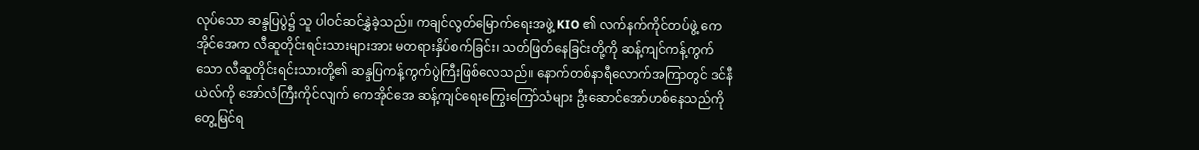လုပ်သော ဆန္ဒပြပွဲ၌ သူ ပါဝင်ဆင်နွှဲခဲ့သည်။ ကချင်လွတ်မြောက်ရေးအဖွဲ့ KIO ၏ လက်နက်ကိုင်တပ်ဖွဲ့ ကေအိုင်အေက လီဆူတိုင်းရင်းသားများအား မတရားနှိပ်စက်ခြင်း၊ သတ်ဖြတ်နေခြင်းတို့ကို ဆန့်ကျင်ကန့်ကွက်သော လီဆူတိုင်းရင်းသားတို့၏ ဆန္ဒပြကန့်ကွက်ပွဲကြီးဖြစ်လေသည်။ နောက်တစ်နာရီလောက်အကြာတွင် ဒင်နီယဲလ်ကို အော်လံကြီးကိုင်လျက် ကေအိုင်အေ ဆန့်ကျင်ရေးကြွေးကြော်သံများ ဦးဆောင်အော်ဟစ်နေသည်ကို တွေ့မြင်ရ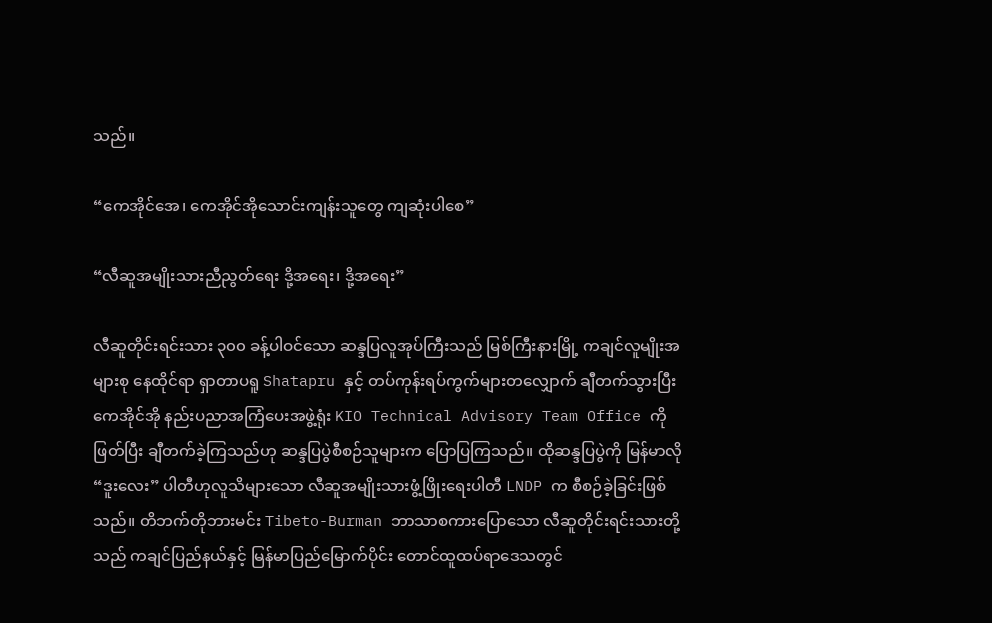သည်။

“ကေအိုင်အေ၊ ကေအိုင်အိုသောင်းကျန်းသူတွေ ကျဆုံးပါစေ”

“လီဆူအမျိုးသားညီညွတ်ရေး ဒို့အရေး၊ ဒို့အရေး”

လီဆူတိုင်းရင်းသား ၃၀၀ ခန့်ပါဝင်သော ဆန္ဒပြလူအုပ်ကြီးသည် မြစ်ကြီးနားမြို့ ကချင်လူမျိုးအများစု နေထိုင်ရာ ရှာတာပရူ Shatapru နှင့် တပ်ကုန်းရပ်ကွက်များတလျှောက် ချီတက်သွားပြီး ကေအိုင်အို နည်းပညာအကြံပေးအဖွဲ့ရုံး KIO Technical Advisory Team Office ကိုဖြတ်ပြီး ချီတက်ခဲ့ကြသည်ဟု ဆန္ဒပြပွဲစီစဉ်သူများက ပြောပြကြသည်။ ထိုဆန္ဒပြပွဲကို မြန်မာလို “ဒူးလေး” ပါတီဟုလူသိများသော လီဆူအမျိုးသားဖွံ့ဖြိုးရေးပါတီ LNDP က စီစဉ်ခဲ့ခြင်းဖြစ်သည်။ တိဘက်တိုဘားမင်း Tibeto-Burman ဘာသာစကားပြောသော လီဆူတိုင်းရင်းသားတို့သည် ကချင်ပြည်နယ်နှင့် မြန်မာပြည်မြောက်ပိုင်း တောင်ထူထပ်ရာဒေသတွင်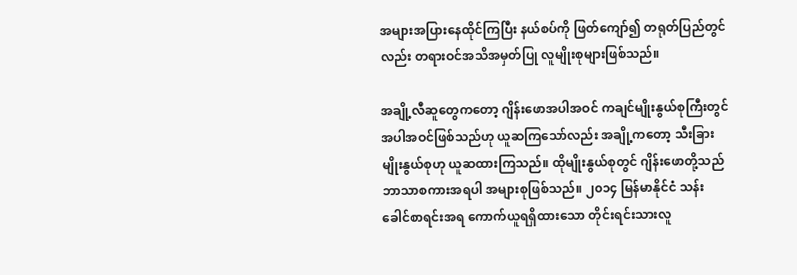အများအပြားနေထိုင်ကြပြီး နယ်စပ်ကို ဖြတ်ကျော်၍ တရုတ်ပြည်တွင်လည်း တရားဝင်အသိအမှတ်ပြု လူမျိုးစုများဖြစ်သည်။

အချို့လီဆူတွေကတော့ ဂျိန်းဖောအပါအဝင် ကချင်မျိုးနွယ်စုကြီးတွင် အပါအဝင်ဖြစ်သည်ဟု ယူဆကြသော်လည်း အချို့ကတော့ သီးခြားမျိုးနွယ်စုဟု ယူဆထားကြသည်။ ထိုမျိုးနွယ်စုတွင် ဂျိန်းဖောတို့သည် ဘာသာစကားအရပါ အများစုဖြစ်သည်။ ၂၀၁၄ မြန်မာနိုင်ငံ သန်းခေါင်စာရင်းအရ ကောက်ယူရရှိထားသော တိုင်းရင်းသားလူ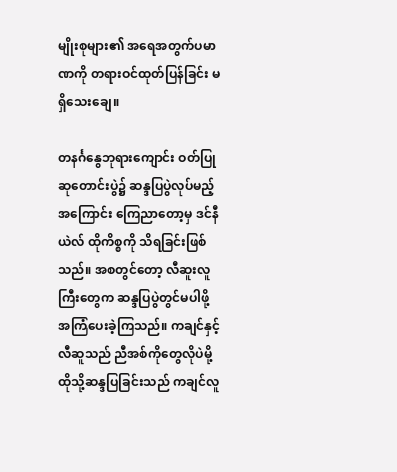မျိုးစုများ၏ အရေအတွက်ပမာဏကို တရားဝင်ထုတ်ပြန်ခြင်း မရှိသေးချေ။

တနင်္ဂနွေဘုရားကျောင်း ဝတ်ပြုဆုတောင်းပွဲ၌ ဆန္ဒပြပွဲလုပ်မည့်အကြောင်း ကြေညာတော့မှ ဒင်နီယဲလ် ထိုကိစ္စကို သိရခြင်းဖြစ်သည်။ အစတွင်တော့ လီဆူးလူကြီးတွေက ဆန္ဒပြပွဲတွင်မပါဖို့ အကြံပေးခဲ့ကြသည်။ ကချင်နှင့်လီဆူသည် ညီအစ်ကိုတွေလိုပဲမို့ ထိုသို့ဆန္ဒပြခြင်းသည် ကချင်လူ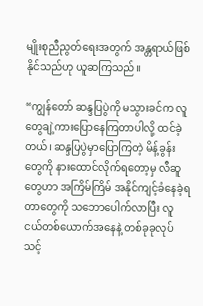မျိုးစုညီညွတ်ရေးအတွက် အန္တရာယ်ဖြစ်နိုင်သည်ဟု ယူဆကြသည်။

“ကျွန်တော် ဆန္ဒပြပွဲကို မသွားခင်က လူတွေချဲ့ကားပြောနေကြတာပါလို့ ထင်ခဲ့တယ်၊ ဆန္ဒပြပွဲမှာပြောကြတဲ့ မိန့်ခွန်းတွေကို နားထောင်လိုက်ရတော့မှ လီဆူတွေဟာ အကြိမ်ကြိမ် အနိုင်ကျင့်ခံနေခဲ့ရတာတွေကို သဘောပေါက်လာပြီး လူငယ်တစ်ယောက်အနေနဲ့ တစ်ခုခုလုပ်သင့်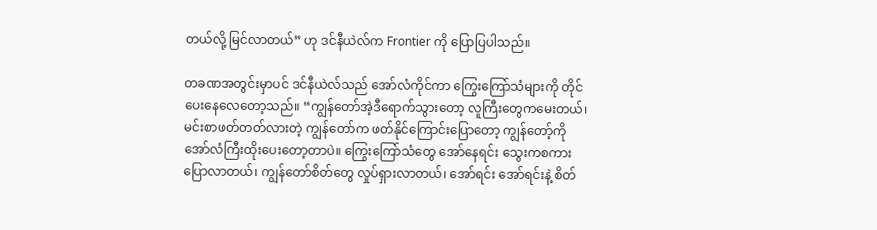တယ်လို့ မြင်လာတယ်” ဟု ဒင်နီယဲလ်က Frontier ကို ပြောပြပါသည်။

တခဏအတွင်းမှာပင် ဒင်နီယဲလ်သည် အော်လံကိုင်ကာ ကြွေးကြော်သံများကို တိုင်ပေးနေလေတော့သည်။ “ကျွန်တော်အဲ့ဒီရောက်သွားတော့ လူကြီးတွေကမေးတယ်၊ မင်းစာဖတ်တတ်လားတဲ့ ကျွန်တော်က ဖတ်နိုင်ကြောင်းပြောတော့ ကျွန်တော့်ကို အော်လံကြီးထိုးပေးတော့တာပဲ။ ကြွေးကြော်သံတွေ အော်နေရင်း သွေးကစကားပြောလာတယ်၊ ကျွန်တော်စိတ်တွေ လှုပ်ရှားလာတယ်၊ အော်ရင်း အော်ရင်းနဲ့ စိတ်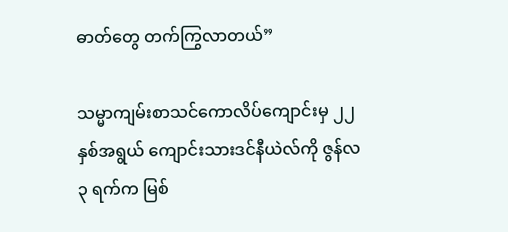ဓာတ်တွေ တက်ကြွလာတယ်”

သမ္မာကျမ်းစာသင်ကောလိပ်ကျောင်းမှ ၂၂ နှစ်အရွယ် ကျောင်းသားဒင်နီယဲလ်ကို ဇွန်လ ၃ ရက်က မြစ်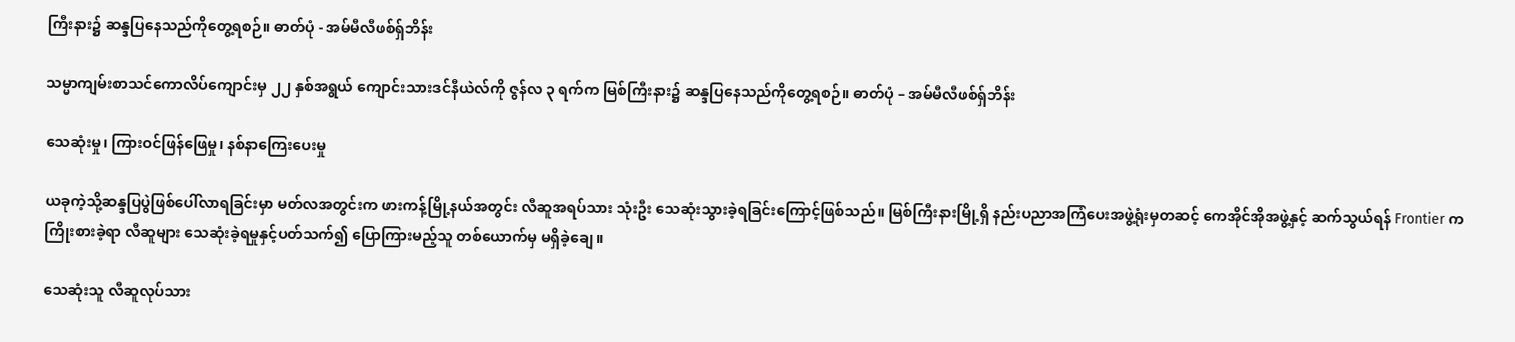ကြီးနား၌ ဆန္ဒပြနေသည်ကိုတွေ့ရစဉ်။ ဓာတ်ပုံ - အမ်မီလီဖစ်ရှ်ဘိန်း

သမ္မာကျမ်းစာသင်ကောလိပ်ကျောင်းမှ ၂၂ နှစ်အရွယ် ကျောင်းသားဒင်နီယဲလ်ကို ဇွန်လ ၃ ရက်က မြစ်ကြီးနား၌ ဆန္ဒပြနေသည်ကိုတွေ့ရစဉ်။ ဓာတ်ပုံ – အမ်မီလီဖစ်ရှ်ဘိန်း

သေဆုံးမှု၊ ကြားဝင်ဖြန်ဖြေမှု၊ နစ်နာကြေးပေးမှု

ယခုကဲ့သို့ဆန္ဒပြပွဲဖြစ်ပေါ်လာရခြင်းမှာ မတ်လအတွင်းက ဖားကန့်မြို့နယ်အတွင်း လီဆူအရပ်သား သုံးဦး သေဆုံးသွားခဲ့ရခြင်းကြောင့်ဖြစ်သည်။ မြစ်ကြီးနားမြို့ရှိ နည်းပညာအကြံပေးအဖွဲ့ရုံးမှတဆင့် ကေအိုင်အိုအဖွဲ့နှင့် ဆက်သွယ်ရန် Frontier က ကြိုးစားခဲ့ရာ လီဆူများ သေဆုံးခဲ့ရမှုနှင့်ပတ်သက်၍ ပြောကြားမည့်သူ တစ်ယောက်မှ မရှိခဲ့ချေ။

သေဆုံးသူ လီဆူလုပ်သား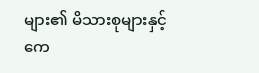များ၏ မိသားစုများနှင့် ကေ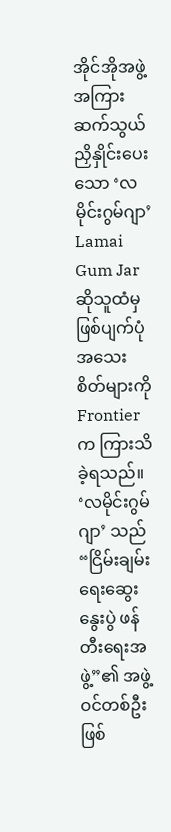အိုင်အိုအဖွဲ့အကြား ဆက်သွယ်ညှိနှိုင်းပေးသော ‘လမိုင်းဂွမ်ဂျာ’ Lamai Gum Jar ဆိုသူထံမှ ဖြစ်ပျက်ပုံအသေးစိတ်များကို Frontier က ကြားသိခဲ့ရသည်။ ‘လမိုင်းဂွမ်ဂျာ’ သည် “ငြိမ်းချမ်းရေးဆွေးနွေးပွဲ ဖန်တီးရေးအဖွဲ့”၏ အဖွဲ့ဝင်တစ်ဦးဖြစ်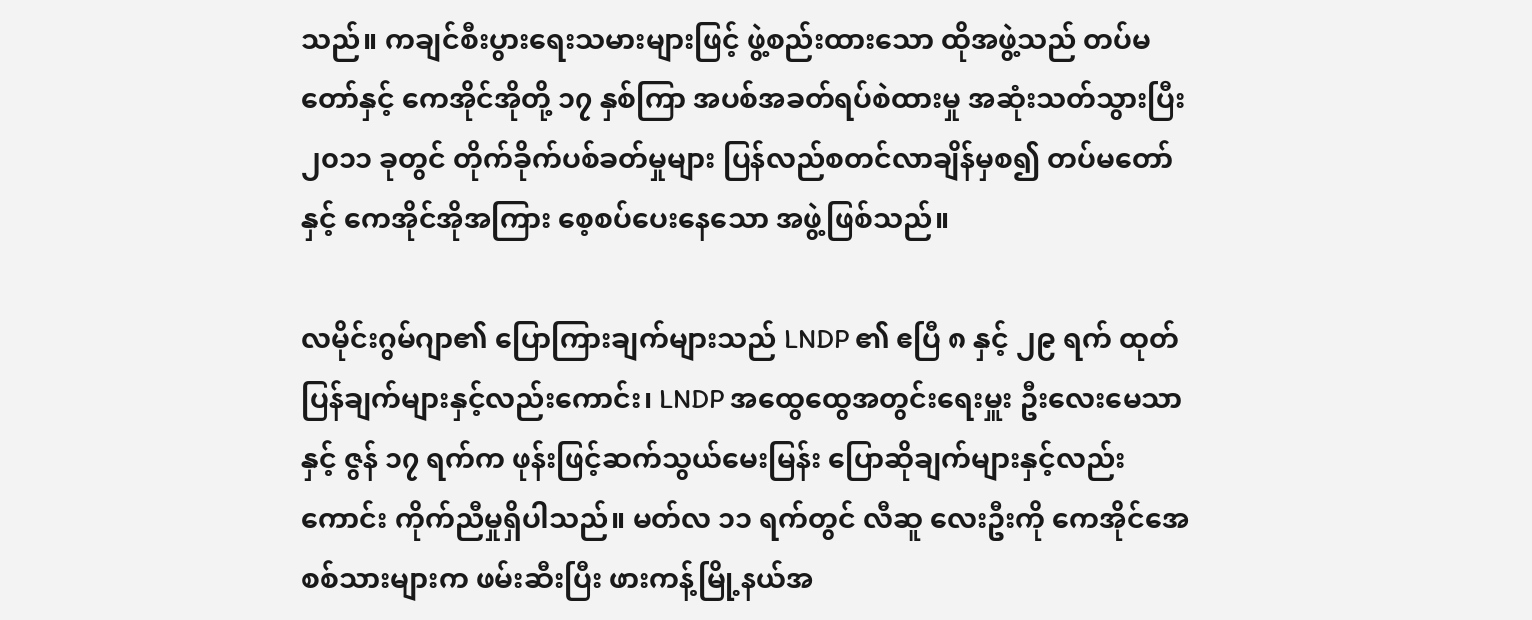သည်။ ကချင်စီးပွားရေးသမားများဖြင့် ဖွဲ့စည်းထားသော ထိုအဖွဲ့သည် တပ်မတော်နှင့် ကေအိုင်အိုတို့ ၁၇ နှစ်ကြာ အပစ်အခတ်ရပ်စဲထားမှု အဆုံးသတ်သွားပြီး ၂၀၁၁ ခုတွင် တိုက်ခိုက်ပစ်ခတ်မှုများ ပြန်လည်စတင်လာချိန်မှစ၍ တပ်မတော်နှင့် ကေအိုင်အိုအကြား စေ့စပ်ပေးနေသော အဖွဲ့ဖြစ်သည်။

လမိုင်းဂွမ်ဂျာ၏ ပြောကြားချက်များသည် LNDP ၏ ဧပြီ ၈ နှင့် ၂၉ ရက် ထုတ်ပြန်ချက်များနှင့်လည်းကောင်း၊ LNDP အထွေထွေအတွင်းရေးမှူး ဦးလေးမေသာနှင့် ဇွန် ၁၇ ရက်က ဖုန်းဖြင့်ဆက်သွယ်မေးမြန်း ပြောဆိုချက်များနှင့်လည်းကောင်း ကိုက်ညီမှုရှိပါသည်။ မတ်လ ၁၁ ရက်တွင် လီဆူ လေးဦးကို ကေအိုင်အေစစ်သားများက ဖမ်းဆီးပြီး ဖားကန့်မြို့နယ်အ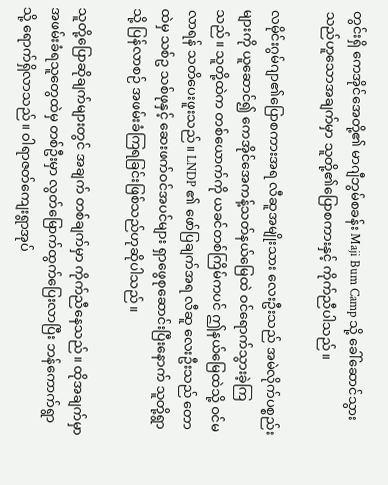တွင်းရှိ ကေအိုင်အေတို့၏ မာဂျီဘွမ်စခန်း Maji Bum Camp သို့ ခေါ်ဆောင်သွားသည်ဟူသောအချက်မှာ သူတို့၏ပြောစကားနှင့် ကိုက်ညီပါသည်။

လမိုင်းဂွမ်ဂျာ၏ပြောစကားအရ လီဆူအမျိုးသား လေးဦးသည် အမဲလိုက်ပစ္စည်းများကို ယူဆောင်၍ ကေအိုင်အေကန့်သတ်နယ်မြေထဲ ဝင်ရောက်သွားခဲ့ကြသည်။ သူတို့ထဲက တစ်ယောက်ကို ယခင်တစ်ကြိမ်ကပင် ဤနယ်မြေထဲသို့ ဝင်မလာရန် သတိပေးဖူးသည်။ LNDP ၏ ဖော်ပြချက်အရ လီဆူ လေးဦးသည် တောထဲမှ သစ်ဥ သစ်ဖုနှင့် ဆေးဖက်ဝင်အပင်များ ရှာဖွေစုဆောင်းပြီးနောက် သူတို့ရွာသို့ ပြန်လာစဉ် အဖမ်းခံကြရခြင်းဖြစ်သည်ဟုဆိုပါသည်။

သူတို့ပြောဆိုချက်များတွင် အချက် တစ်ချက်မှာ ကိုက်ညီနေသည်။ ထိုအချက်မှာ အဖမ်းခံရသူတွေထဲမှ တစ်ဦးမှာ လွတ်မြောက်ထွက်ပြေးလာပြီး ဘန်ကောက်ရွာသို့ ရောက်ရှိလာသည်။ ဝါရာဇတ်ကျေးရွာအုပ်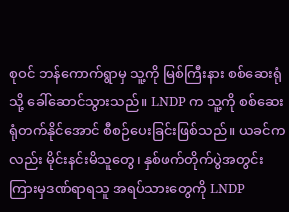စုဝင် ဘန်ကောက်ရွာမှ သူ့ကို မြစ်ကြီးနား စစ်ဆေးရုံသို့ ခေါ်ဆောင်သွားသည်။ LNDP က သူ့ကို စစ်ဆေးရုံတက်နိုင်အောင် စီစဉ်ပေးခြင်းဖြစ်သည်။ ယခင်ကလည်း မိုင်းနင်းမိသူတွေ၊ နှစ်ဖက်တိုက်ပွဲအတွင်း ကြားမှဒဏ်ရာရသူ အရပ်သားတွေကို LNDP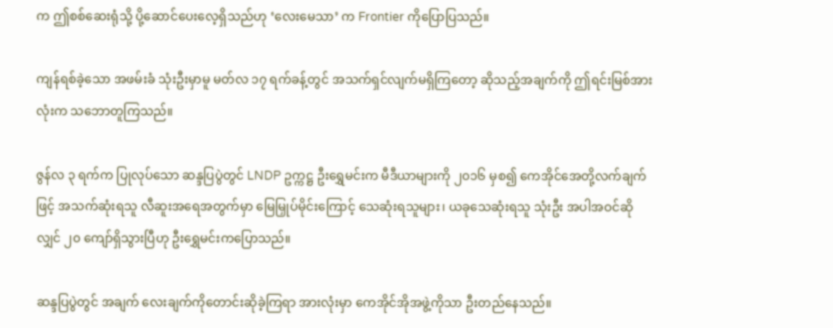က ဤစစ်ဆေးရုံသို့ ပို့ဆောင်ပေးလေ့ရှိသည်ဟု ‘လေးမေသာ’ က Frontier ကိုပြောပြသည်။

ကျန်ရစ်ခဲ့သော အဖမ်းခံ သုံးဦးမှာမူ မတ်လ ၁၇ ရက်ခန့်တွင် အသက်ရှင်လျက်မရှိကြတော့ ဆိုသည့်အချက်ကို ဤရင်းမြစ်အားလုံးက သဘောတူကြသည်။

ဇွန်လ ၃ ရက်က ပြုလုပ်သော ဆန္ဒပြပွဲတွင် LNDP ဥက္ကဋ္ဌ ဦးရွှေမင်းက မီဒီယာများကို ၂၀၁၆ မှစ၍ ကေအိုင်အေတို့လက်ချက်ဖြင့် အသက်ဆုံးရသူ လီဆူးအရေအတွက်မှာ မြေမြှုပ်မိုင်းကြောင့် သေဆုံးရသူများ၊ ယခုသေဆုံးရသူ သုံးဦး အပါအဝင်ဆိုလျှင် ၂၀ ကျော်ရှိသွားပြီဟု ဦးရွှေမင်းကပြောသည်။

ဆန္ဒပြပွဲတွင် အချက် လေးချက်ကိုတောင်းဆိုခဲ့ကြရာ အားလုံးမှာ ကေအိုင်အိုအဖွဲ့ကိုသာ ဦးတည်နေသည်။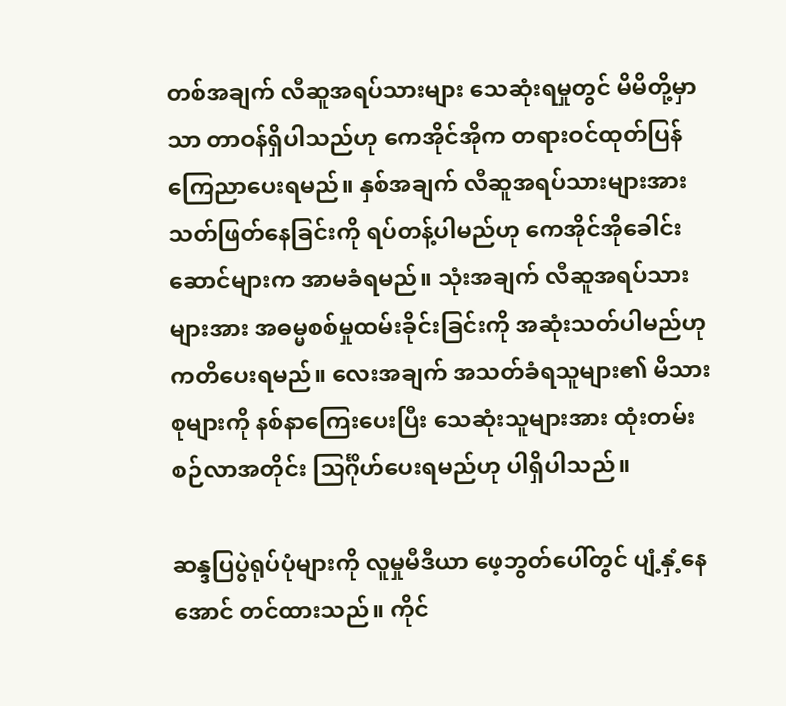တစ်အချက် လီဆူအရပ်သားများ သေဆုံးရမှုတွင် မိမိတို့မှာသာ တာဝန်ရှိပါသည်ဟု ကေအိုင်အိုက တရားဝင်ထုတ်ပြန်ကြေညာပေးရမည်။ နှစ်အချက် လီဆူအရပ်သားများအား သတ်ဖြတ်နေခြင်းကို ရပ်တန့်ပါမည်ဟု ကေအိုင်အိုခေါင်းဆောင်များက အာမခံရမည်။ သုံးအချက် လီဆူအရပ်သားများအား အဓမ္မစစ်မှုထမ်းခိုင်းခြင်းကို အဆုံးသတ်ပါမည်ဟု ကတိပေးရမည်။ လေးအချက် အသတ်ခံရသူများ၏ မိသားစုများကို နစ်နာကြေးပေးပြီး သေဆုံးသူများအား ထုံးတမ်းစဉ်လာအတိုင်း သြင်္ဂိုဟ်ပေးရမည်ဟု ပါရှိပါသည်။

ဆန္ဒပြပွဲရုပ်ပုံများကို လူမှုမီဒီယာ ဖေ့ဘွတ်ပေါ်တွင် ပျံ့နှံ့နေအောင် တင်ထားသည်။ ကိုင်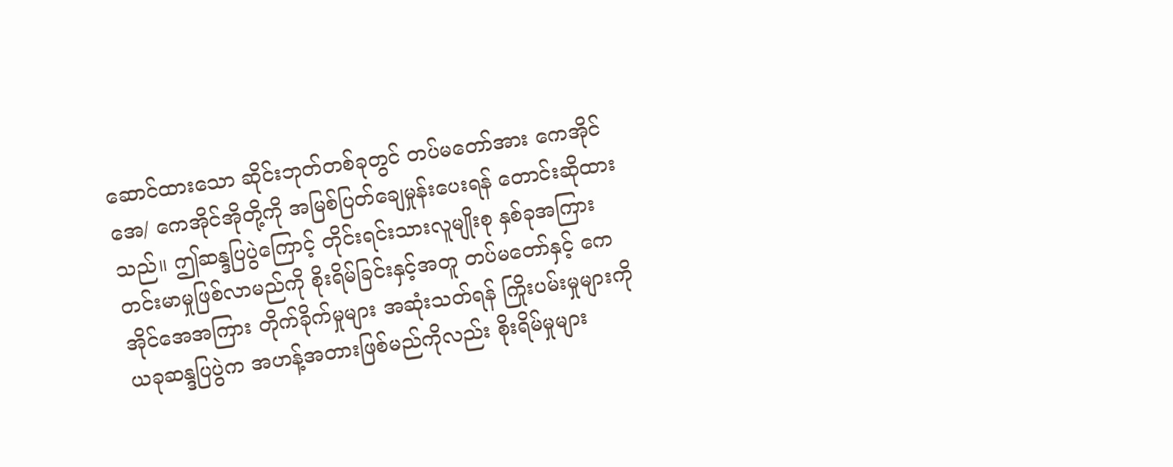ဆောင်ထားသော ဆိုင်းဘုတ်တစ်ခုတွင် တပ်မတော်အား ကေအိုင်အေ/ ကေအိုင်အိုတို့ကို အမြစ်ပြတ်ချေမှုန်းပေးရန် တောင်းဆိုထားသည်။ ဤဆန္ဒပြပွဲကြောင့် တိုင်းရင်းသားလူမျိုးစု နှစ်ခုအကြား တင်းမာမှုဖြစ်လာမည်ကို စိုးရိမ်ခြင်းနှင့်အတူ တပ်မတော်နှင့် ကေအိုင်အေအကြား တိုက်ခိုက်မှုများ အဆုံးသတ်ရန် ကြိုးပမ်းမှုများကို ယခုဆန္ဒပြပွဲက အဟန့်အတားဖြစ်မည်ကိုလည်း စိုးရိမ်မှုများ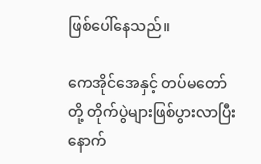ဖြစ်ပေါ်နေသည်။

ကေအိုင်အေနှင့် တပ်မတော်တို့ တိုက်ပွဲများဖြစ်ပွားလာပြီးနောက်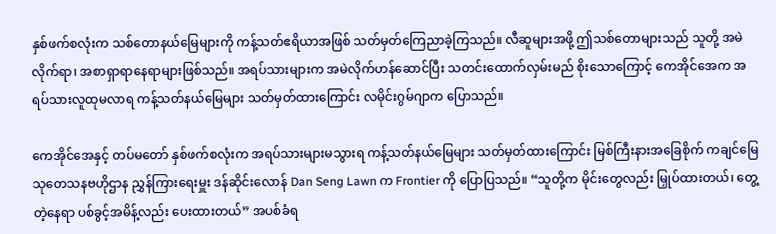နှစ်ဖက်စလုံးက သစ်တောနယ်မြေများကို ကန့်သတ်ဧရိယာအဖြစ် သတ်မှတ်ကြေညာခဲ့ကြသည်။ လီဆူများအဖို့ ဤသစ်တောများသည် သူတို့ အမဲလိုက်ရာ၊ အစာရှာရာနေရာများဖြစ်သည်။ အရပ်သားများက အမဲလိုက်ဟန်ဆောင်ပြီး သတင်းထောက်လှမ်းမည် စိုးသောကြောင့် ကေအိုင်အေက အရပ်သားလူထုမလာရ ကန့်သတ်နယ်မြေများ သတ်မှတ်ထားကြောင်း လမိုင်းဂွမ်ဂျာက ပြောသည်။

ကေအိုင်အေနှင့် တပ်မတော် နှစ်ဖက်စလုံးက အရပ်သားများမသွားရ ကန့်သတ်နယ်မြေများ သတ်မှတ်ထားကြောင်း မြစ်ကြီးနားအခြေစိုက် ကချင်မြေသုတေသနဗဟိုဌာန ညွှန်ကြားရေးမှူး ဒန်ဆိုင်းလောန် Dan Seng Lawn က Frontier ကို ပြောပြသည်။ “သူတို့က မိုင်းတွေလည်း မြှုပ်ထားတယ်၊ တွေ့တဲ့နေရာ ပစ်ခွင့်အမိန့်လည်း ပေးထားတယ်” အပစ်ခံရ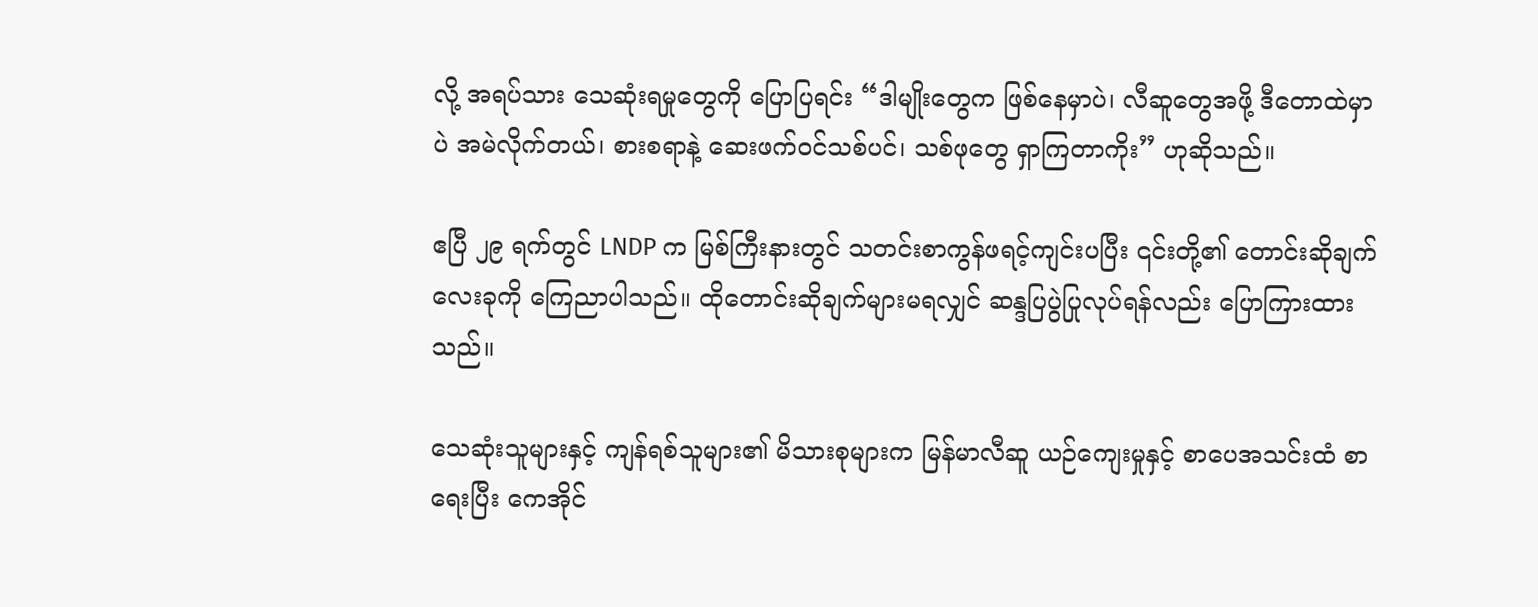လို့ အရပ်သား သေဆုံးရမှုတွေကို ပြောပြရင်း “ဒါမျိုးတွေက ဖြစ်နေမှာပဲ၊ လီဆူတွေအဖို့ ဒီတောထဲမှာပဲ အမဲလိုက်တယ်၊ စားစရာနဲ့ ဆေးဖက်ဝင်သစ်ပင်၊ သစ်ဖုတွေ ရှာကြတာကိုး” ဟုဆိုသည်။

ဧပြီ ၂၉ ရက်တွင် LNDP က မြစ်ကြီးနားတွင် သတင်းစာကွန်ဖရင့်ကျင်းပပြီး ၎င်းတို့၏ တောင်းဆိုချက် လေးခုကို ကြေညာပါသည်။ ထိုတောင်းဆိုချက်များမရလျှင် ဆန္ဒပြပွဲပြုလုပ်ရန်လည်း ပြောကြားထားသည်။

သေဆုံးသူများနှင့် ကျန်ရစ်သူများ၏ မိသားစုများက မြန်မာလီဆူ ယဉ်ကျေးမှုနှင့် စာပေအသင်းထံ စာရေးပြီး ကေအိုင်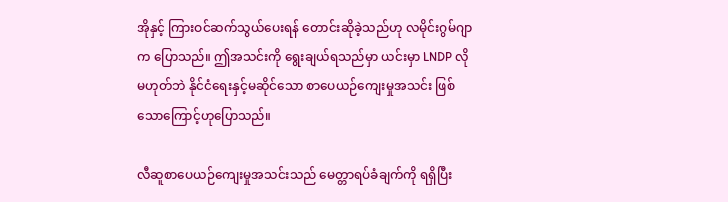အိုနှင့် ကြားဝင်ဆက်သွယ်ပေးရန် တောင်းဆိုခဲ့သည်ဟု လမိုင်းဂွမ်ဂျာက ပြောသည်။ ဤအသင်းကို ရွေးချယ်ရသည်မှာ ယင်းမှာ LNDP လို မဟုတ်ဘဲ နိုင်ငံရေးနှင့်မဆိုင်သော စာပေယဉ်ကျေးမှုအသင်း ဖြစ်သောကြောင့်ဟုပြောသည်။

လီဆူစာပေယဉ်ကျေးမှုအသင်းသည် မေတ္တာရပ်ခံချက်ကို ရရှိပြီး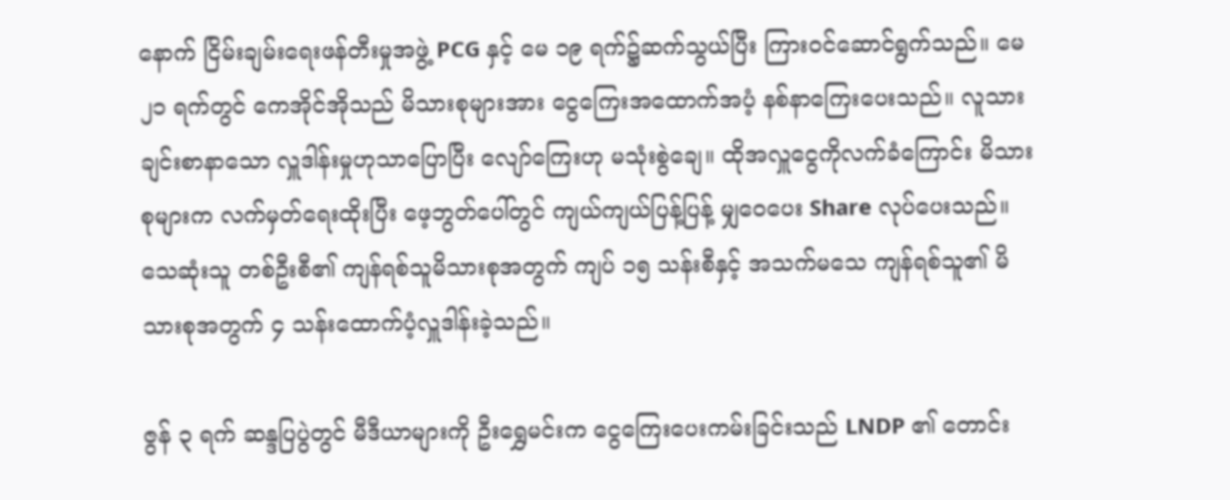နောက် ငြိမ်းချမ်းရေးဖန်တီးမှုအဖွဲ့ PCG နှင့် မေ ၁၉ ရက်၌ဆက်သွယ်ပြီး ကြားဝင်ဆောင်ရွက်သည်။ မေ ၂၁ ရက်တွင် ကေအိုင်အိုသည် မိသားစုများအား ငွေကြေးအထောက်အပံ့ နစ်နာကြေးပေးသည်။ လူသားချင်းစာနာသော လှူဒါန်းမှုဟုသာပြောပြီး လျော်ကြေးဟု မသုံးစွဲချေ။ ထိုအလှူငွေကိုလက်ခံကြောင်း မိသားစုများက လက်မှတ်ရေးထိုးပြီး ဖေ့ဘွတ်ပေါ်တွင် ကျယ်ကျယ်ပြန့်ပြန့် မျှဝေပေး Share လုပ်ပေးသည်။ သေဆုံးသူ တစ်ဦးစီ၏ ကျန်ရစ်သူမိသားစုအတွက် ကျပ် ၁၅ သန်းစီနှင့် အသက်မသေ ကျန်ရစ်သူ၏ မိသားစုအတွက် ၄ သန်းထောက်ပံ့လှူဒါန်းခဲ့သည်။

ဇွန် ၃ ရက် ဆန္ဒပြပွဲတွင် မီဒီယာများကို ဦးရွှေမင်းက ငွေကြေးပေးကမ်းခြင်းသည် LNDP ၏ တောင်း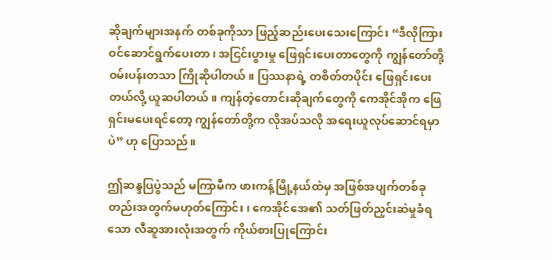ဆိုချက်များအနက် တစ်ခုကိုသာ ဖြည့်ဆည်းပေးသေးကြောင်း “ဒီလိုကြားဝင်ဆောင်ရွက်ပေးတာ၊ အငြင်းပွားမှု ဖြေရှင်းပေးတာတွေကို ကျွန်တော်တို့ ဝမ်းပန်းတသာ ကြိုဆိုပါတယ်။ ပြဿနာရဲ့ တစိတ်တပိုင်း ဖြေရှင်းပေးတယ်လို့ ယူဆပါတယ်။ ကျန်တဲ့တောင်းဆိုချက်တွေကို ကေအိုင်အိုက ဖြေရှင်းမပေးရင်တော့ ကျွန်တော်တို့က လိုအပ်သလို အရေးယူလုပ်ဆောင်ရမှာပဲ” ဟု ပြောသည်။

ဤဆန္ဒပြပွဲသည် မကြာမီက ဖားကန့်မြို့နယ်ထဲမှ အဖြစ်အပျက်တစ်ခုတည်းအတွက်မဟုတ်ကြောင်း၊ ကေအိုင်အေ၏ သတ်ဖြတ်ညှင်းဆဲမှုခံရသော လီဆူအားလုံးအတွက် ကိုယ်စားပြုကြောင်း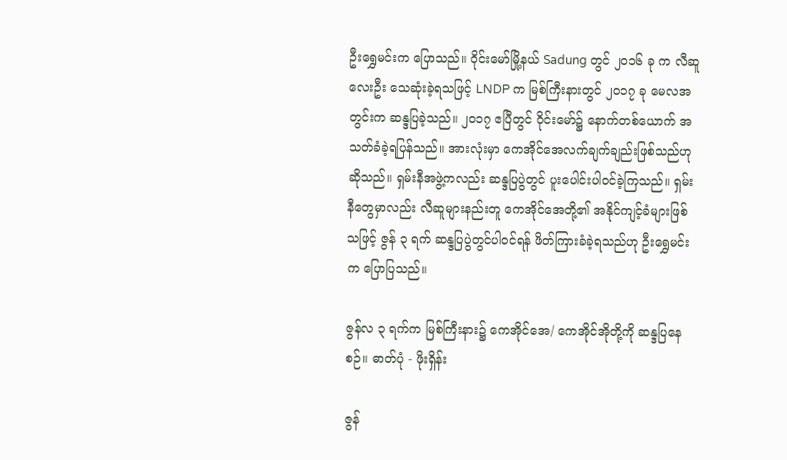ဦးရွှေမင်းက ပြောသည်။ ဝိုင်းမော်မြို့နယ် Sadung တွင် ၂၀၁၆ ခု က လီဆူ လေးဦး သေဆုံးခဲ့ရသဖြင့် LNDP က မြစ်ကြီးနားတွင် ၂၀၁၇ ခု မေလအတွင်းက ဆန္ဒပြခဲ့သည်။ ၂၀၁၇ ဧပြီတွင် ဝိုင်းမော်၌ နောက်တစ်ယောက် အသတ်ခံခဲ့ရပြန်သည်။ အားလုံးမှာ ကေအိုင်အေလက်ချက်ချည်းဖြစ်သည်ဟုဆိုသည်။ ရှမ်းနီအဖွဲ့ကလည်း ဆန္ဒပြပွဲတွင် ပူးပေါင်းပါဝင်ခဲ့ကြသည်။ ရှမ်းနီတွေမှာလည်း လီဆူများနည်းတူ ကေအိုင်အေတို့၏ အနိုင်ကျင့်ခံများဖြစ်သဖြင့် ဇွန် ၃ ရက် ဆန္ဒပြပွဲတွင်ပါဝင်ရန် ဖိတ်ကြားခံခဲ့ရသည်ဟု ဦးရွှေမင်းက ပြောပြသည်။

ဇွန်လ ၃ ရက်က မြစ်ကြီးနား၌ ကေအိုင်အေ/ ကေအိုင်အိုတို့ကို ဆန္ဒပြနေစဉ်။ ဓာတ်ပုံ - ဖိုးရှိန်း

ဇွန်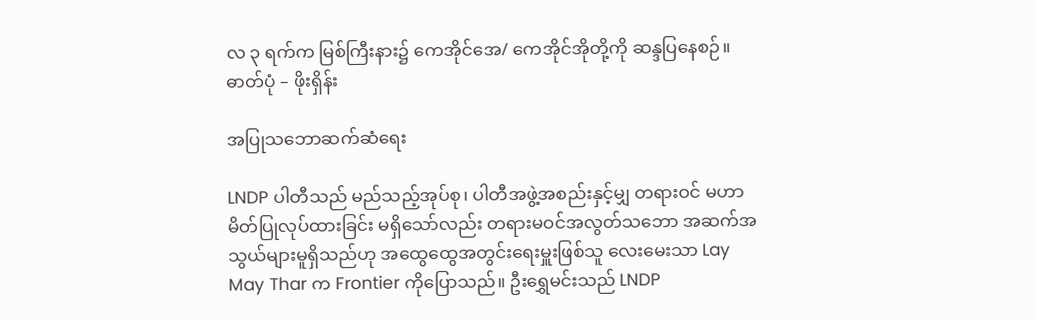လ ၃ ရက်က မြစ်ကြီးနား၌ ကေအိုင်အေ/ ကေအိုင်အိုတို့ကို ဆန္ဒပြနေစဉ်။ ဓာတ်ပုံ – ဖိုးရှိန်း

အပြုသဘောဆက်ဆံရေး

LNDP ပါတီသည် မည်သည့်အုပ်စု၊ ပါတီအဖွဲ့အစည်းနှင့်မျှ တရားဝင် မဟာမိတ်ပြုလုပ်ထားခြင်း မရှိသော်လည်း တရားမဝင်အလွတ်သဘော အဆက်အသွယ်များမူရှိသည်ဟု အထွေထွေအတွင်းရေးမှူးဖြစ်သူ လေးမေးသာ Lay May Thar က Frontier ကိုပြောသည်။ ဦးရွှေမင်းသည် LNDP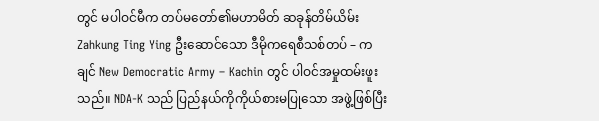တွင် မပါဝင်မီက တပ်မတော်၏မဟာမိတ် ဆခုန်တိမ်ယိမ်း Zahkung Ting Ying ဦးဆောင်သော ဒီမိုကရေစီသစ်တပ် – ကချင် New Democratic Army – Kachin တွင် ပါဝင်အမှုထမ်းဖူးသည်။ NDA-K သည် ပြည်နယ်ကိုကိုယ်စားမပြုသော အဖွဲ့ဖြစ်ပြီး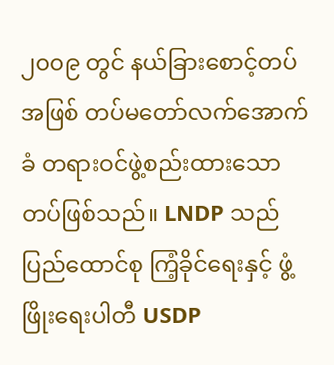၂၀၀၉ တွင် နယ်ခြားစောင့်တပ်အဖြစ် တပ်မတော်လက်အောက်ခံ တရားဝင်ဖွဲ့စည်းထားသော တပ်ဖြစ်သည်။ LNDP သည် ပြည်ထောင်စု ကြံ့ခိုင်ရေးနှင့် ဖွံ့ဖြိုးရေးပါတီ USDP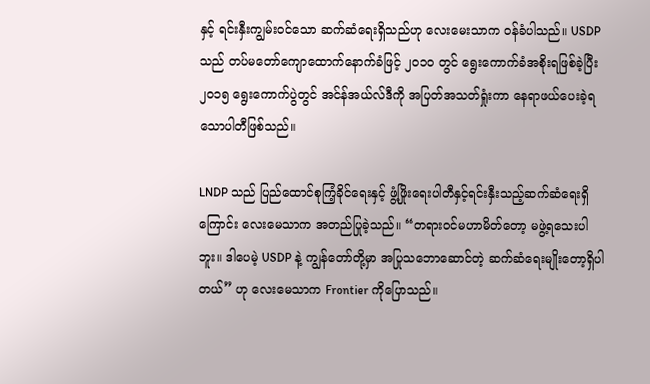နှင့် ရင်းနှီးကျွမ်းဝင်သော ဆက်ဆံရေးရှိသည်ဟု လေးမေးသာက ဝန်ခံပါသည်။ USDP သည် တပ်မတော်ကျောထောက်နောက်ခံဖြင့် ၂၀၁၀ တွင် ရွေးကောက်ခံအစိုးရဖြစ်ခဲ့ပြီး ၂၀၁၅ ရွေးကောက်ပွဲတွင် အင်န်အယ်လ်ဒီကို အပြတ်အသတ်ရှုံးကာ နေရာဖယ်ပေးခဲ့ရသောပါတီဖြစ်သည်။

LNDP သည် ပြည်ထောင်စုကြံ့ခိုင်ရေးနှင့် ဖွံ့ဖြိုးရေးပါတီနှင့်ရင်းနှီးသည့်ဆက်ဆံရေးရှိကြောင်း လေးမေသာက အတည်ပြုခဲ့သည်။ “တရားဝင်မဟာမိတ်တော့ မဖွဲ့ရသေးပါဘူး။ ဒါပေမဲ့ USDP နဲ့ ကျွန်တော်တို့မှာ အပြုသဘောဆောင်တဲ့ ဆက်ဆံရေးမျိုးတော့ရှိပါတယ်” ဟု လေးမေသာက Frontier ကိုပြောသည်။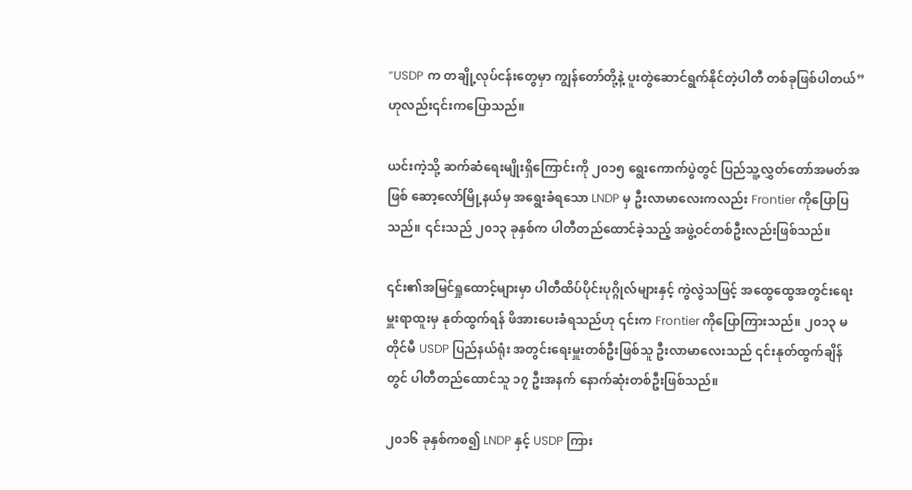“USDP က တချို့လုပ်ငန်းတွေမှာ ကျွန်တော်တို့နဲ့ ပူးတွဲဆောင်ရွက်နိုင်တဲ့ပါတီ တစ်ခုဖြစ်ပါတယ်” ဟုလည်း၎င်းကပြောသည်။

ယင်းကဲ့သို့ ဆက်ဆံရေးမျိုးရှိကြောင်းကို ၂၀၁၅ ရွေးကောက်ပွဲတွင် ပြည်သူ့လွှတ်တော်အမတ်အဖြစ် ဆော့လော်မြို့နယ်မှ အရွေးခံရသော LNDP မှ ဦးလာမာလေးကလည်း Frontier ကိုပြောပြသည်။ ၎င်းသည် ၂၀၁၃ ခုနှစ်က ပါတီတည်ထောင်ခဲ့သည့် အဖွဲ့ဝင်တစ်ဦးလည်းဖြစ်သည်။

၎င်း၏အမြင်ရှုထောင့်များမှာ ပါတီထိပ်ပိုင်းပုဂ္ဂိုလ်များနှင့် ကွဲလွဲသဖြင့် အထွေထွေအတွင်းရေးမှူးရာထူးမှ နုတ်ထွက်ရန် ဖိအားပေးခံရသည်ဟု ၎င်းက Frontier ကိုပြောကြားသည်။ ၂၀၁၃ မတိုင်မီ USDP ပြည်နယ်ရုံး အတွင်းရေးမှူးတစ်ဦးဖြစ်သူ ဦးလာမာလေးသည် ၎င်းနုတ်ထွက်ချိန်တွင် ပါတီတည်ထောင်သူ ၁၇ ဦးအနက် နောက်ဆုံးတစ်ဦးဖြစ်သည်။

၂၀၁၆ ခုနှစ်ကစ၍ LNDP နှင့် USDP ကြား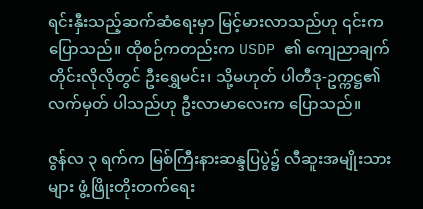ရင်းနှီးသည့်ဆက်ဆံရေးမှာ မြင့်မားလာသည်ဟု ၎င်းကပြောသည်။ ထိုစဉ်ကတည်းက USDP ၏ ကျေညာချက်တိုင်းလိုလိုတွင် ဦးရွှေမင်း၊ သို့မဟုတ် ပါတီဒု-ဥက္ကဋ္ဌ၏လက်မှတ် ပါသည်ဟု ဦးလာမာလေးက ပြောသည်။

ဇွန်လ ၃ ရက်က မြစ်ကြီးနားဆန္ဒပြပွဲ၌ လီဆူးအမျိုးသားများ ဖွံ့ဖြိုးတိုးတက်ရေး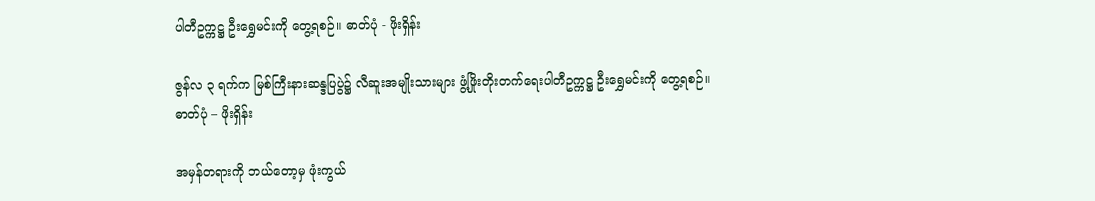ပါတီဥက္ကဋ္ဌ ဦးရွှေမင်းကို တွေ့ရစဉ်။ ဓာတ်ပုံ - ဖိုးရှိန်း

ဇွန်လ ၃ ရက်က မြစ်ကြီးနားဆန္ဒပြပွဲ၌ လီဆူးအမျိုးသားများ ဖွံ့ဖြိုးတိုးတက်ရေးပါတီဥက္ကဋ္ဌ ဦးရွှေမင်းကို တွေ့ရစဉ်။ ဓာတ်ပုံ – ဖိုးရှိန်း

အမှန်တရားကို ဘယ်တော့မှ ဖုံးကွယ်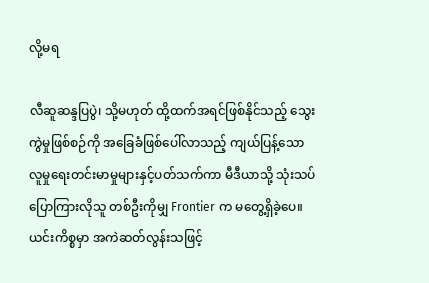လို့မရ

လီဆူဆန္ဒပြပွဲ၊ သို့မဟုတ် ထို့ထက်အရင်ဖြစ်နိုင်သည့် သွေးကွဲမှုဖြစ်စဉ်ကို အခြေခံဖြစ်ပေါ်လာသည့် ကျယ်ပြန့်သော လူမှုရေးတင်းမာမှုများနှင့်ပတ်သက်ကာ မီဒီယာသို့ သုံးသပ်ပြောကြားလိုသူ တစ်ဦးကိုမျှ Frontier က မတွေ့ရှိခဲ့ပေ။ ယင်းကိစ္စမှာ အကဲဆတ်လွန်းသဖြင့်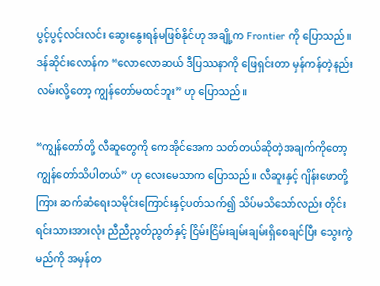ပွင့်ပွင့်လင်းလင်း ဆွေးနွေးရန်မဖြစ်နိုင်ဟု အချို့က Frontier ကို ပြောသည်။ ဒန်ဆိုင်းလောန်က “လောလောဆယ် ဒီပြဿနာကို ဖြေရှင်းတာ မှန်ကန်တဲ့နည်းလမ်းလို့တော့ ကျွန်တော်မထင်ဘူး” ဟု ပြောသည်။

“ကျွန်တော်တို့ လီဆူတွေကို ကေအိုင်အေက သတ်တယ်ဆိုတဲ့အချက်ကိုတော့ ကျွန်တော်သိပါတယ်” ဟု လေးမေသာက ပြောသည်။ လီဆူးနှင့် ဂျိန်းဖောတို့ကြား ဆက်ဆံရေးသမိုင်းကြောင်းနှင့်ပတ်သက်၍ သိပ်မသိသော်လည်း တိုင်းရင်းသားအားလုံး ညီညီညွတ်ညွတ်နှင့် ငြိမ်းငြိမ်းချမ်းချမ်းရှိစေချင်ပြီး သွေးကွဲမည်ကို အမှန်တ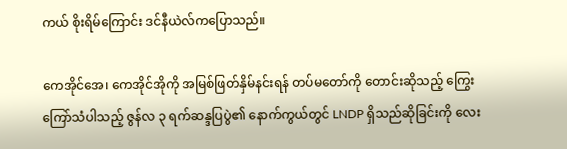ကယ် စိုးရိမ်ကြောင်း ဒင်နီယဲလ်ကပြောသည်။

ကေအိုင်အေ၊ ကေအိုင်အိုကို အမြစ်ဖြတ်နှိမ်နင်းရန် တပ်မတော်ကို တောင်းဆိုသည့် ကြွေးကြော်သံပါသည့် ဇွန်လ ၃ ရက်ဆန္ဒပြပွဲ၏ နောက်ကွယ်တွင် LNDP ရှိသည်ဆိုခြင်းကို လေး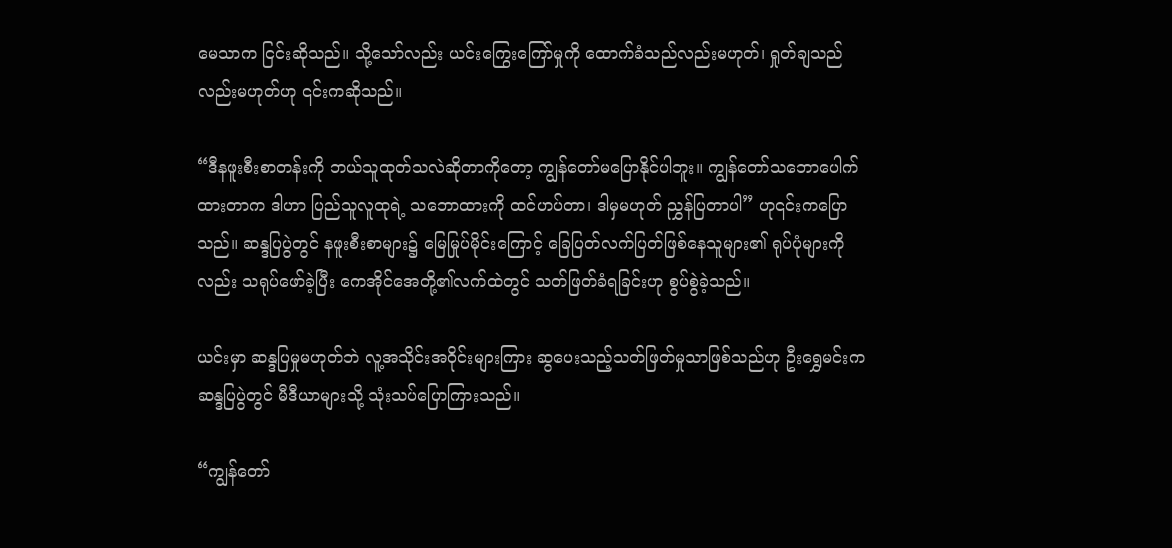မေသာက ငြင်းဆိုသည်။ သို့သော်လည်း ယင်းကြွေးကြော်မှုကို ထောက်ခံသည်လည်းမဟုတ်၊ ရှုတ်ချသည်လည်းမဟုတ်ဟု ၎င်းကဆိုသည်။

“ဒီနဖူးစီးစာတန်းကို ဘယ်သူထုတ်သလဲဆိုတာကိုတော့ ကျွန်တော်မပြောနိုင်ပါဘူး။ ကျွန်တော်သဘောပေါက်ထားတာက ဒါဟာ ပြည်သူလူထုရဲ့ သဘောထားကို ထင်ဟပ်တာ၊ ဒါမှမဟုတ် ညွှန်ပြတာပါ” ဟု၎င်းကပြောသည်။ ဆန္ဒပြပွဲတွင် နဖူးစီးစာများ၌ မြေမြုပ်မိုင်းကြောင့် ခြေပြတ်လက်ပြတ်ဖြစ်နေသူများ၏ ရုပ်ပုံများကိုလည်း သရုပ်ဖော်ခဲ့ပြီး ကေအိုင်အေတို့၏လက်ထဲတွင် သတ်ဖြတ်ခံရခြင်းဟု စွပ်စွဲခဲ့သည်။

ယင်းမှာ ဆန္ဒပြမှုမဟုတ်ဘဲ လူ့အသိုင်းအဝိုင်းများကြား ဆွပေးသည့်သတ်ဖြတ်မှုသာဖြစ်သည်ဟု ဦးရွှေမင်းက ဆန္ဒပြပွဲတွင် မီဒီယာများသို့ သုံးသပ်ပြောကြားသည်။

“ကျွန်တော်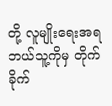တို့ လူမျိုးရေးအရ ဘယ်သူ့ကိုမှ တိုက်ခိုက်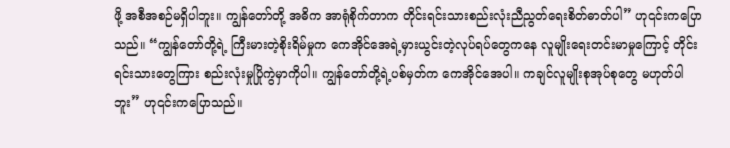ဖို့ အစီအစဉ်မရှိပါဘူး။ ကျွန်တော်တို့ အဓိက အာရုံစိုက်တာက တိုင်းရင်းသားစည်းလုံးညီညွတ်ရေးစိတ်ဓာတ်ပါ” ဟု၎င်းကပြောသည်။ “ကျွန်တော်တို့ရဲ့ ကြီးမားတဲ့စိုးရိမ်မှုက ကေအိုင်အေရဲ့မှားယွင်းတဲ့လုပ်ရပ်တွေကနေ လူမျိုးရေးတင်းမာမှုကြောင့် တိုင်းရင်းသားတွေကြား စည်းလုံးမှုပြိုကွဲမှာကိုပါ။ ကျွန်တော်တို့ရဲ့ပစ်မှတ်က ကေအိုင်အေပါ။ ကချင်လူမျိုးစုအုပ်စုတွေ မဟုတ်ပါဘူး” ဟု၎င်းကပြောသည်။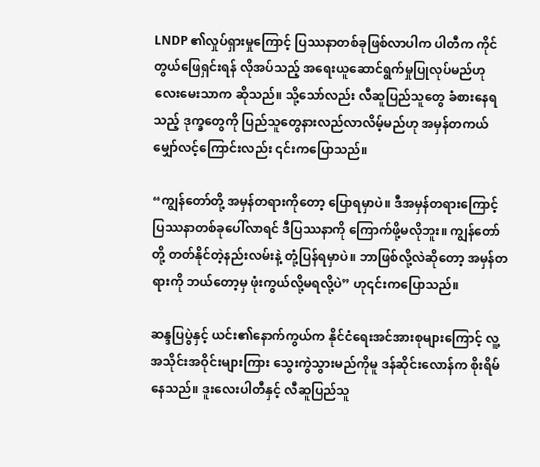LNDP ၏လှုပ်ရှားမှုကြောင့် ပြဿနာတစ်ခုဖြစ်လာပါက ပါတီက ကိုင်တွယ်ဖြေရှင်းရန် လိုအပ်သည့် အရေးယူဆောင်ရွက်မှုပြုလုပ်မည်ဟု လေးမေးသာက ဆိုသည်။ သို့သော်လည်း လီဆူပြည်သူတွေ ခံစားနေရသည့် ဒုက္ခတွေကို ပြည်သူတွေနားလည်လာလိမ့်မည်ဟု အမှန်တကယ် မျှော်လင့်ကြောင်းလည်း ၎င်းကပြောသည်။

“ကျွန်တော်တို့ အမှန်တရားကိုတော့ ပြောရမှာပဲ။ ဒီအမှန်တရားကြောင့် ပြဿနာတစ်ခုပေါ်လာရင် ဒီပြဿနာကို ကြောက်ဖို့မလိုဘူး။ ကျွန်တော်တို့ တတ်နိုင်တဲ့နည်းလမ်းနဲ့ တုံ့ပြန်ရမှာပဲ။ ဘာဖြစ်လို့လဲဆိုတော့ အမှန်တရားကို ဘယ်တော့မှ ဖုံးကွယ်လို့မရလို့ပဲ” ဟု၎င်းကပြောသည်။

ဆန္ဒပြပွဲနှင့် ယင်း၏နောက်ကွယ်က နိုင်ငံရေးအင်အားစုများကြောင့် လူ့အသိုင်းအဝိုင်းများကြား သွေးကွဲသွားမည်ကိုမူ ဒန်ဆိုင်းလောန်က စိုးရိမ်နေသည်။ ဒူးလေးပါတီနှင့် လီဆူပြည်သူ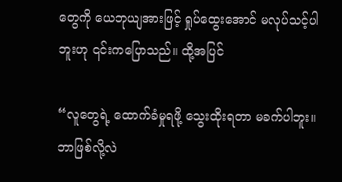တွေကို ယေဘုယျအားဖြင့် ရှုပ်ထွေးအောင် မလုပ်သင့်ပါဘူးဟု ၎င်းကပြောသည်။ ထို့အပြင်

“လူတွေရဲ့ ထောက်ခံမှုရဖို့ သွေးထိုးရတာ မခက်ပါဘူး။ ဘာဖြစ်လို့လဲ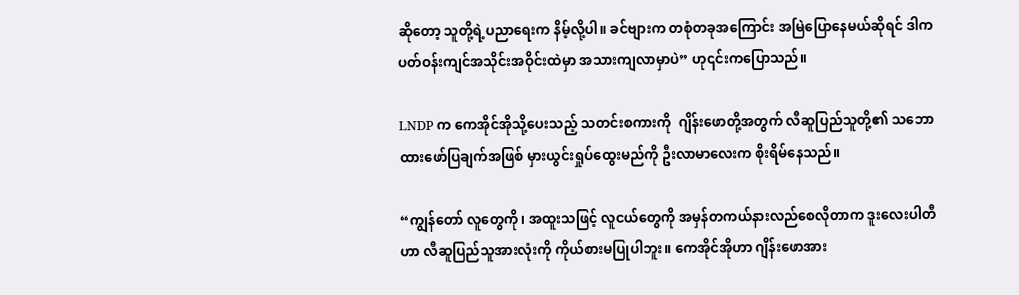ဆိုတော့ သူတို့ရဲ့ပညာရေးက နိမ့်လို့ပါ။ ခင်ဗျားက တစုံတခုအကြောင်း အမြဲပြောနေမယ်ဆိုရင် ဒါက ပတ်ဝန်းကျင်အသိုင်းအဝိုင်းထဲမှာ အသားကျလာမှာပဲ” ဟု၎င်းကပြောသည်။

LNDP က ကေအိုင်အိုသို့ပေးသည့် သတင်းစကားကို  ဂျိန်းဖောတို့အတွက် လီဆူပြည်သူတို့၏ သဘောထားဖော်ပြချက်အဖြစ် မှားယွင်းရှုပ်ထွေးမည်ကို ဦးလာမာလေးက စိုးရိမ်နေသည်။

“ကျွန်တော် လူတွေကို၊ အထူးသဖြင့် လူငယ်တွေကို အမှန်တကယ်နားလည်စေလိုတာက ဒူးလေးပါတီဟာ လီဆူပြည်သူအားလုံးကို ကိုယ်စားမပြုပါဘူး။ ကေအိုင်အိုဟာ ဂျိန်းဖောအား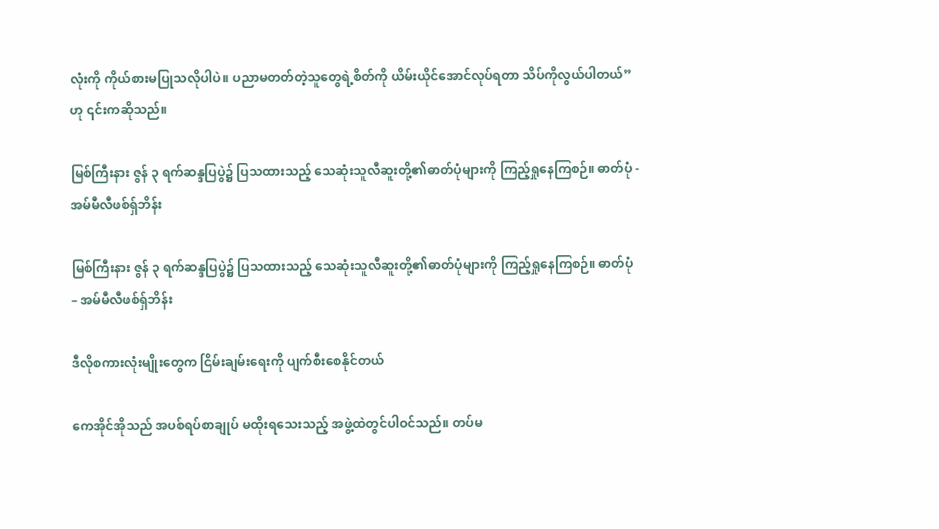လုံးကို ကိုယ်စားမပြုသလိုပါပဲ။ ပညာမတတ်တဲ့သူတွေရဲ့စိတ်ကို ယိမ်းယိုင်အောင်လုပ်ရတာ သိပ်ကိုလွယ်ပါတယ်” ဟု ၎င်းကဆိုသည်။

မြစ်ကြီးနား ဇွန် ၃ ရက်ဆန္ဒပြပွဲ၌ ပြသထားသည့် သေဆုံးသူလီဆူးတို့၏ဓာတ်ပုံများကို ကြည့်ရှုနေကြစဉ်။ ဓာတ်ပုံ - အမ်မီလီဖစ်ရှ်ဘိန်း

မြစ်ကြီးနား ဇွန် ၃ ရက်ဆန္ဒပြပွဲ၌ ပြသထားသည့် သေဆုံးသူလီဆူးတို့၏ဓာတ်ပုံများကို ကြည့်ရှုနေကြစဉ်။ ဓာတ်ပုံ – အမ်မီလီဖစ်ရှ်ဘိန်း

ဒီလိုစကားလုံးမျိုးတွေက ငြိမ်းချမ်းရေးကို ပျက်စီးစေနိုင်တယ်

ကေအိုင်အိုသည် အပစ်ရပ်စာချုပ် မထိုးရသေးသည့် အဖွဲ့ထဲတွင်ပါဝင်သည်။ တပ်မ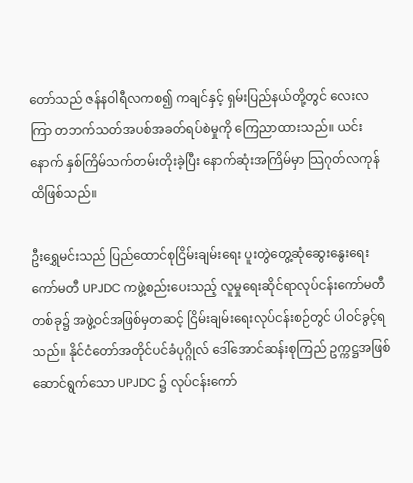တော်သည် ဇန်နဝါရီလကစ၍ ကချင်နှင့် ရှမ်းပြည်နယ်တို့တွင် လေးလကြာ တဘက်သတ်အပစ်အခတ်ရပ်စဲမှုကို ကြေညာထားသည်။ ယင်းနောက် နှစ်ကြိမ်သက်တမ်းတိုးခဲ့ပြီး နောက်ဆုံးအကြိမ်မှာ သြဂုတ်လကုန်ထိဖြစ်သည်။

ဦးရွှေမင်းသည် ပြည်ထောင်စုငြိမ်းချမ်းရေး ပူးတွဲတွေ့ဆုံဆွေးနွေးရေးကော်မတီ UPJDC ကဖွဲ့စည်းပေးသည့် လူမှုရေးဆိုင်ရာလုပ်ငန်းကော်မတီတစ်ခု၌ အဖွဲ့ဝင်အဖြစ်မှတဆင့် ငြိမ်းချမ်းရေးလုပ်ငန်းစဉ်တွင် ပါဝင်ခွင့်ရသည်။ နိုင်ငံတော်အတိုင်ပင်ခံပုဂ္ဂိုလ် ဒေါ်အောင်ဆန်းစုကြည် ဥက္ကဋ္ဌအဖြစ်ဆောင်ရွက်သော UPJDC ၌ လုပ်ငန်းကော်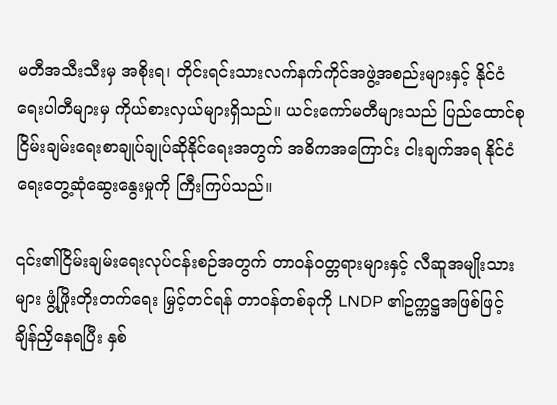မတီအသီးသီးမှ အစိုးရ၊ တိုင်းရင်းသားလက်နက်ကိုင်အဖွဲ့အစည်းများနှင့် နိုင်ငံရေးပါတီများမှ ကိုယ်စားလှယ်များရှိသည်။ ယင်းကော်မတီများသည် ပြည်ထောင်စုငြိမ်းချမ်းရေးစာချုပ်ချုပ်ဆိုနိုင်ရေးအတွက် အဓိကအကြောင်း ငါးချက်အရ နိုင်ငံရေးတွေ့ဆုံဆွေးနွေးမှုကို ကြီးကြပ်သည်။

၎င်း၏ငြိမ်းချမ်းရေးလုပ်ငန်းစဉ်အတွက် တာဝန်ဝတ္တရားများနှင့် လီဆူအမျိုးသားများ ဖွံ့ဖြိုးတိုးတက်ရေး မြှင့်တင်ရန် တာဝန်တစ်ခုကို LNDP ၏ဥက္ကဋ္ဌအဖြစ်ဖြင့် ချိန်ညှိနေရပြီး နှစ်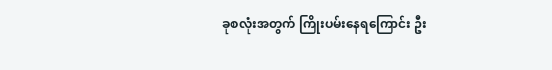ခုစလုံးအတွက် ကြိုးပမ်းနေရကြောင်း ဦး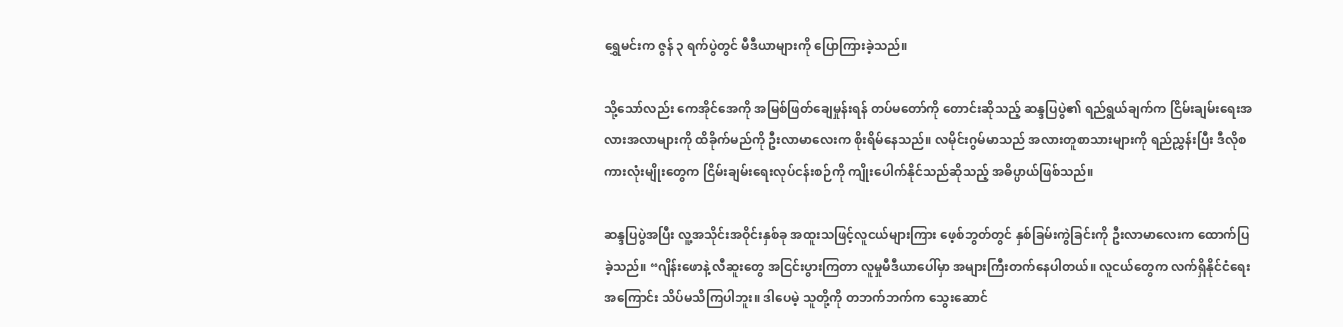ရွှေမင်းက ဇွန် ၃ ရက်ပွဲတွင် မီဒီယာများကို ပြောကြားခဲ့သည်။

သို့သော်လည်း ကေအိုင်အေကို အမြစ်ဖြတ်ချေမှုန်းရန် တပ်မတော်ကို တောင်းဆိုသည့် ဆန္ဒပြပွဲ၏ ရည်ရွယ်ချက်က ငြိမ်းချမ်းရေးအလားအလာများကို ထိခိုက်မည်ကို ဦးလာမာလေးက စိုးရိမ်နေသည်။ လမိုင်းဂွမ်မာသည် အလားတူစာသားများကို ရည်ညွှန်းပြီး ဒီလိုစကားလုံးမျိုးတွေက ငြိမ်းချမ်းရေးလုပ်ငန်းစဉ်ကို ကျိုးပေါက်နိုင်သည်ဆိုသည့် အဓိပ္ပာယ်ဖြစ်သည်။

ဆန္ဒပြပွဲအပြီး လူ့အသိုင်းအဝိုင်းနှစ်ခု အထူးသဖြင့်လူငယ်များကြား ဖေ့စ်ဘွတ်တွင် နှစ်ခြမ်းကွဲခြင်းကို ဦးလာမာလေးက ထောက်ပြခဲ့သည်။ “ဂျိန်းဖောနဲ့ လီဆူးတွေ အငြင်းပွားကြတာ လူမှုမီဒီယာပေါ်မှာ အများကြီးတက်နေပါတယ်။ လူငယ်တွေက လက်ရှိနိုင်ငံရေးအကြောင်း သိပ်မသိကြပါဘူး။ ဒါပေမဲ့ သူတို့ကို တဘက်ဘက်က သွေးဆောင်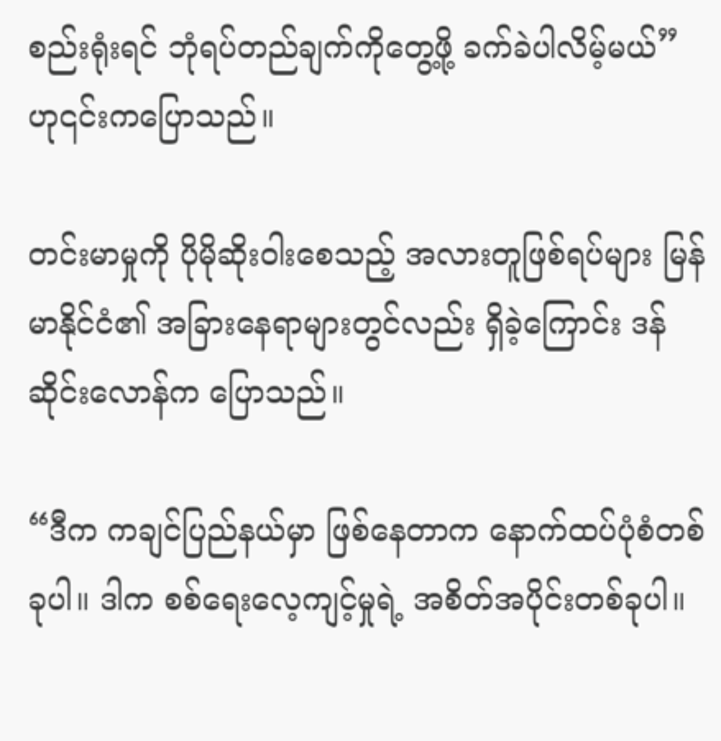စည်းရုံးရင် ဘုံရပ်တည်ချက်ကိုတွေ့ဖို့ ခက်ခဲပါလိမ့်မယ်” ဟု၎င်းကပြောသည်။

တင်းမာမှုကို ပိုမိုဆိုးဝါးစေသည့် အလားတူဖြစ်ရပ်များ မြန်မာနိုင်ငံ၏ အခြားနေရာများတွင်လည်း ရှိခဲ့ကြောင်း ဒန်ဆိုင်းလောန်က ပြောသည်။

“ဒီက ကချင်ပြည်နယ်မှာ ဖြစ်နေတာက နောက်ထပ်ပုံစံတစ်ခုပါ။ ဒါက စစ်ရေးလေ့ကျင့်မှုရဲ့ အစိတ်အပိုင်းတစ်ခုပါ။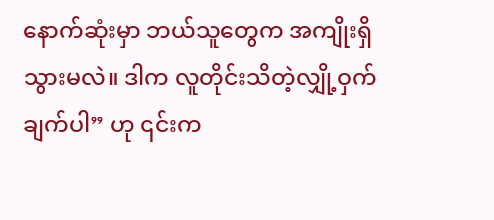နောက်ဆုံးမှာ ဘယ်သူတွေက အကျိုးရှိသွားမလဲ။ ဒါက လူတိုင်းသိတဲ့လျှို့ဝှက်ချက်ပါ” ဟု ၎င်းက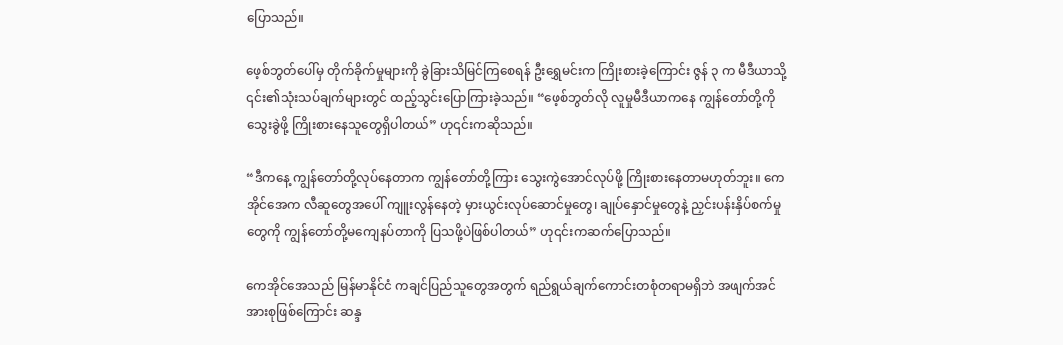ပြောသည်။

ဖေ့စ်ဘွတ်ပေါ်မှ တိုက်ခိုက်မှုများကို ခွဲခြားသိမြင်ကြစေရန် ဦးရွှေမင်းက ကြိုးစားခဲ့ကြောင်း ဇွန် ၃ က မီဒီယာသို့ ၎င်း၏သုံးသပ်ချက်များတွင် ထည့်သွင်းပြောကြားခဲ့သည်။ “ဖေ့စ်ဘွတ်လို လူမှုမီဒီယာကနေ ကျွန်တော်တို့ကို သွေးခွဲဖို့ ကြိုးစားနေသူတွေရှိပါတယ်” ဟု၎င်းကဆိုသည်။

“ဒီကနေ့ ကျွန်တော်တို့လုပ်နေတာက ကျွန်တော်တို့ကြား သွေးကွဲအောင်လုပ်ဖို့ ကြိုးစားနေတာမဟုတ်ဘူး။ ကေအိုင်အေက လီဆူတွေအပေါ် ကျူးလွန်နေတဲ့ မှားယွင်းလုပ်ဆောင်မှုတွေ၊ ချုပ်နှောင်မှုတွေနဲ့ ညှင်းပန်းနှိပ်စက်မှုတွေကို ကျွန်တော်တို့မကျေနပ်တာကို ပြသဖို့ပဲဖြစ်ပါတယ်” ဟု၎င်းကဆက်ပြောသည်။

ကေအိုင်အေသည် မြန်မာနိုင်ငံ ကချင်ပြည်သူတွေအတွက် ရည်ရွယ်ချက်ကောင်းတစုံတရာမရှိဘဲ အဖျက်အင်အားစုဖြစ်ကြောင်း ဆန္ဒ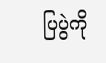ပြပွဲကို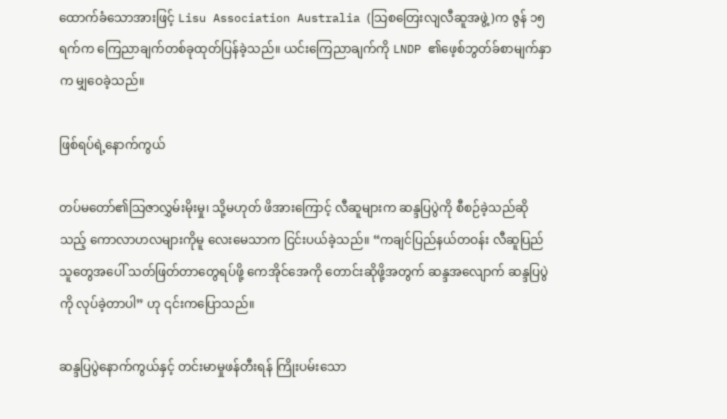ထောက်ခံသောအားဖြင့် Lisu Association Australia (သြစတြေးလျလီဆူအဖွဲ့)က ဇွန် ၁၅ ရက်က ကြေညာချက်တစ်ခုထုတ်ပြန်ခဲ့သည်။ ယင်းကြေညာချက်ကို LNDP ၏ဖေ့စ်ဘွတ်ခ်စာမျက်နှာက မျှဝေခဲ့သည်။

ဖြစ်ရပ်ရဲ့နောက်ကွယ်

တပ်မတော်၏သြဇာလွှမ်းမိုးမှု၊ သို့မဟုတ် ဖိအားကြောင့် လီဆူများက ဆန္ဒပြပွဲကို စီစဉ်ခဲ့သည်ဆိုသည့် ကောလာဟလများကိုမူ လေးမေသာက ငြင်းပယ်ခဲ့သည်။ “ကချင်ပြည်နယ်တဝန်း လီဆူပြည်သူတွေအပေါ် သတ်ဖြတ်တာတွေရပ်ဖို့ ကေအိုင်အေကို တောင်းဆိုဖို့အတွက် ဆန္ဒအလျောက် ဆန္ဒပြပွဲကို လုပ်ခဲ့တာပါ” ဟု ၎င်းကပြောသည်။

ဆန္ဒပြပွဲနောက်ကွယ်နှင့် တင်းမာမှုဖန်တီးရန် ကြိုးပမ်းသော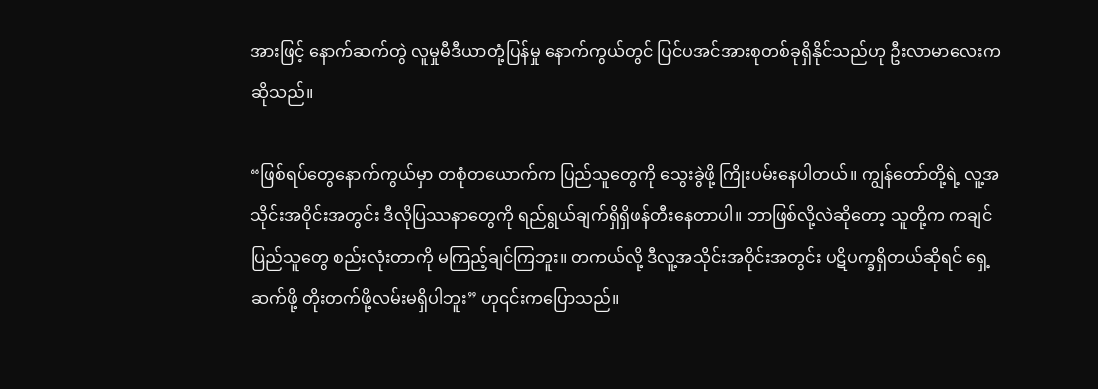အားဖြင့် နောက်ဆက်တွဲ လူမှုမီဒီယာတုံ့ပြန်မှု နောက်ကွယ်တွင် ပြင်ပအင်အားစုတစ်ခုရှိနိုင်သည်ဟု ဦးလာမာလေးက ဆိုသည်။

“ဖြစ်ရပ်တွေနောက်ကွယ်မှာ တစုံတယောက်က ပြည်သူတွေကို သွေးခွဲဖို့ ကြိုးပမ်းနေပါတယ်။ ကျွန်တော်တို့ရဲ့ လူ့အသိုင်းအဝိုင်းအတွင်း ဒီလိုပြဿနာတွေကို ရည်ရွယ်ချက်ရှိရှိဖန်တီးနေတာပါ။ ဘာဖြစ်လို့လဲဆိုတော့ သူတို့က ကချင်ပြည်သူတွေ စည်းလုံးတာကို မကြည့်ချင်ကြဘူး။ တကယ်လို့ ဒီလူ့အသိုင်းအဝိုင်းအတွင်း ပဋိပက္ခရှိတယ်ဆိုရင် ရှေ့ဆက်ဖို့ တိုးတက်ဖို့လမ်းမရှိပါဘူး” ဟု၎င်းကပြောသည်။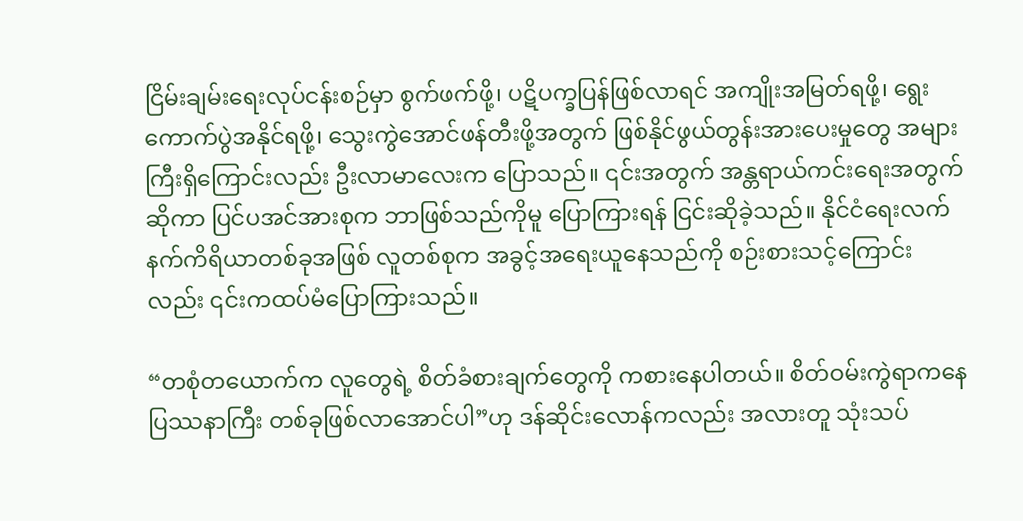ငြိမ်းချမ်းရေးလုပ်ငန်းစဉ်မှာ စွက်ဖက်ဖို့၊ ပဋိပက္ခပြန်ဖြစ်လာရင် အကျိုးအမြတ်ရဖို့၊ ရွေးကောက်ပွဲအနိုင်ရဖို့၊ သွေးကွဲအောင်ဖန်တီးဖို့အတွက် ဖြစ်နိုင်ဖွယ်တွန်းအားပေးမှုတွေ အများကြီးရှိကြောင်းလည်း ဦးလာမာလေးက ပြောသည်။ ၎င်းအတွက် အန္တရာယ်ကင်းရေးအတွက်ဆိုကာ ပြင်ပအင်အားစုက ဘာဖြစ်သည်ကိုမူ ပြောကြားရန် ငြင်းဆိုခဲ့သည်။ နိုင်ငံရေးလက်နက်ကိရိယာတစ်ခုအဖြစ် လူတစ်စုက အခွင့်အရေးယူနေသည်ကို စဉ်းစားသင့်ကြောင်းလည်း ၎င်းကထပ်မံပြောကြားသည်။

“တစုံတယောက်က လူတွေရဲ့ စိတ်ခံစားချက်တွေကို ကစားနေပါတယ်။ စိတ်ဝမ်းကွဲရာကနေ ပြဿနာကြီး တစ်ခုဖြစ်လာအောင်ပါ”ဟု ဒန်ဆိုင်းလောန်ကလည်း အလားတူ သုံးသပ်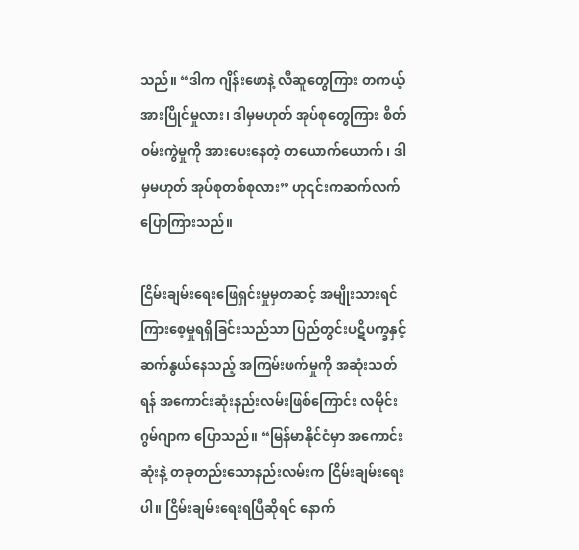သည်။ “ဒါက ဂျိန်းဖောနဲ့ လီဆူတွေကြား တကယ့်အားပြိုင်မှုလား၊ ဒါမှမဟုတ် အုပ်စုတွေကြား စိတ်ဝမ်းကွဲမှုကို အားပေးနေတဲ့ တယောက်ယောက်၊ ဒါမှမဟုတ် အုပ်စုတစ်စုလား” ဟု၎င်းကဆက်လက်ပြောကြားသည်။

ငြိမ်းချမ်းရေးဖြေရှင်းမှုမှတဆင့် အမျိုးသားရင်ကြားစေ့မှုရရှိခြင်းသည်သာ ပြည်တွင်းပဋိပက္ခနှင့် ဆက်နွယ်နေသည့် အကြမ်းဖက်မှုကို အဆုံးသတ်ရန် အကောင်းဆုံးနည်းလမ်းဖြစ်ကြောင်း လမိုင်းဂွမ်ဂျာက ပြောသည်။ “မြန်မာနိုင်ငံမှာ အကောင်းဆုံးနဲ့ တခုတည်းသောနည်းလမ်းက ငြိမ်းချမ်းရေးပါ။ ငြိမ်းချမ်းရေးရပြီဆိုရင် နောက်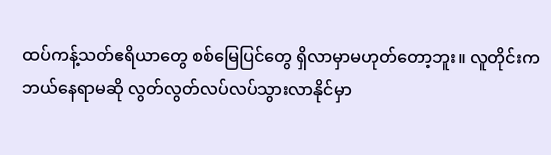ထပ်ကန့်သတ်ဧရိယာတွေ စစ်မြေပြင်တွေ ရှိလာမှာမဟုတ်တော့ဘူး။ လူတိုင်းက ဘယ်နေရာမဆို လွတ်လွတ်လပ်လပ်သွားလာနိုင်မှာ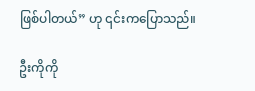ဖြစ်ပါတယ်” ဟု ၎င်းကပြောသည်။

ဦးကိုကို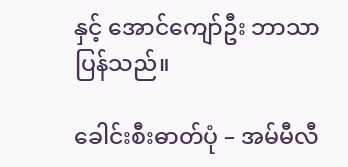နှင့် အောင်ကျော်ဦး ဘာသာပြန်သည်။

ခေါင်းစီးဓာတ်ပုံ – အမ်မီလီ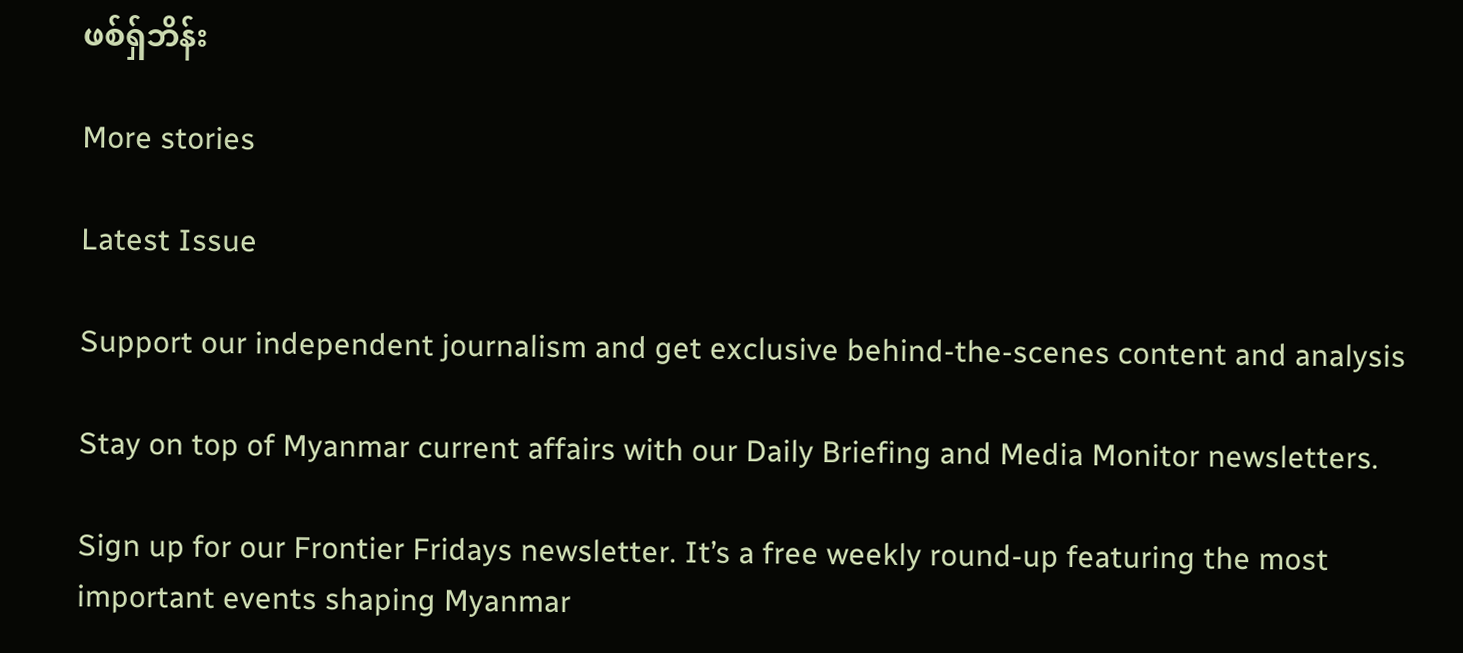ဖစ်ရှ်ဘိန်း

More stories

Latest Issue

Support our independent journalism and get exclusive behind-the-scenes content and analysis

Stay on top of Myanmar current affairs with our Daily Briefing and Media Monitor newsletters.

Sign up for our Frontier Fridays newsletter. It’s a free weekly round-up featuring the most important events shaping Myanmar